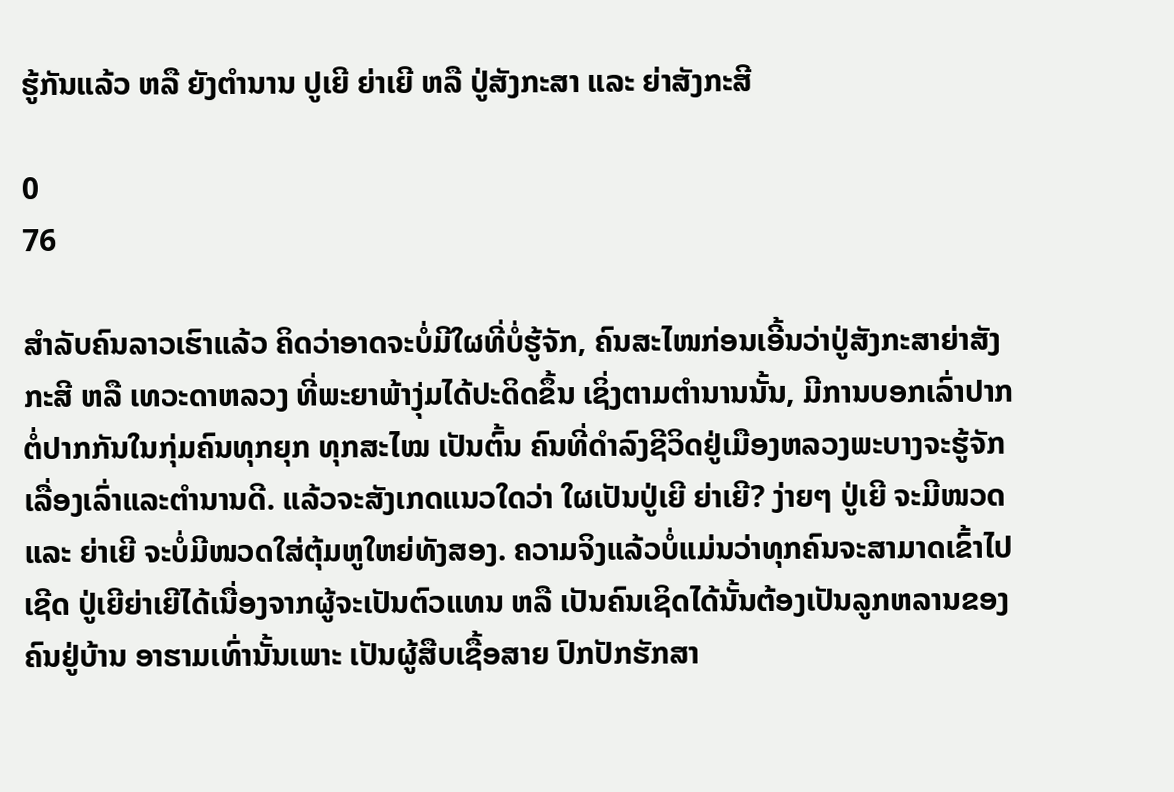ຮູ້ກັນແລ້ວ ຫລື ຍັງຕຳນານ ປູເຍີ ຍ່າເຍີ ຫລື ປູ່ສັງກະສາ ແລະ ຍ່າສັງກະສີ

0
76

ສໍາລັບຄົນລາວເຮົາແລ້ວ ຄິດວ່າອາດຈະບໍ່ມີໃຜທີ່ບໍ່ຮູ້ຈັກ, ຄົນສະໄໜກ່ອນເອີ້ນວ່າປູ່ສັງກະສາຍ່າສັງກະສີ ຫລື ເທວະດາຫລວງ ທີ່ພະຍາພ້າງຸ່ມໄດ້ປະດິດຂຶ້ນ ເຊິ່ງຕາມຕໍານານນັ້ນ, ມີການບອກເລົ່າປາກຕໍ່ປາກກັນໃນກຸ່ມຄົນທຸກຍຸກ ທຸກສະໄໝ ເປັນຕົ້ນ ຄົນທີ່ດໍາລົງຊີວິດຢູ່ເມືອງຫລວງພະບາງຈະຮູ້ຈັກເລື່ອງເລົ່າແລະຕໍານານດີ. ແລ້ວຈະສັງເກດແນວໃດວ່າ ໃຜເປັນປູ່ເຍີ ຍ່າເຍີ? ງ່າຍໆ ປູ່ເຍີ ຈະມີໜວດ ແລະ ຍ່າເຍີ ຈະບໍ່ມີໜວດໃສ່ຕຸ້ມຫູໃຫຍ່ທັງສອງ. ຄວາມຈິງແລ້ວບໍ່ແມ່ນວ່າທຸກຄົນຈະສາມາດເຂົ້າໄປເຊີດ ປູ່ເຍີຍ່າເຍີໄດ້ເນື່ອງຈາກຜູ້ຈະເປັນຕົວແທນ ຫລື ເປັນຄົນເຊິດໄດ້ນັ້ນຕ້ອງເປັນລູກຫລານຂອງຄົນຢູ່ບ້ານ ອາຮາມເທົ່ານັ້ນເພາະ ເປັນຜູ້ສືບເຊື້ອສາຍ ປົກປັກຮັກສາ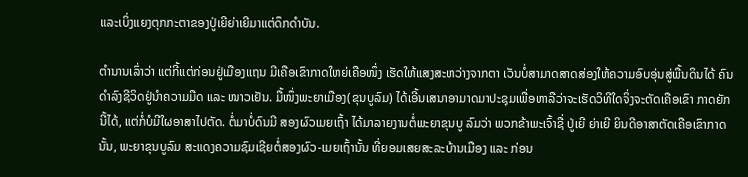ແລະເບິ່ງແຍງຕຸກກະຕາຂອງປູ່ເຍີຍ່າເຍີມາແຕ່ດຶກດໍາບັນ.

ຕໍານານເລົ່າວ່າ ແຕ່ກີ້ແຕ່ກ່ອນຢູ່ເມືອງແຖນ ມີເຄືອເຂົາກາດໃຫຍ່ເຄືອໜຶ່ງ ເຮັດໃຫ້ແສງສະຫວ່າງຈາກຕາ ເວັນບໍ່ສາມາດສາດສ່ອງໃຫ້ຄວາມອົບອຸ່ນສູ່ພື້ນດິນໄດ້ ຄົນດໍາລົງຊີວິດຢູ່ນໍາຄວາມມືດ ແລະ ໜາວເຢັນ. ມື້ໜຶ່ງພະຍາເມືອງ(ຂຸນບູລົມ) ໄດ້ເອີ້ນເສນາອາມາດມາປະຊຸມເພື່ອຫາລືວ່າຈະເຮັດວິທີໃດຈິ່ງຈະຕັດເຄືອເຂົາ ກາດຍັກນີ້ໄດ້, ແຕ່ກໍ່ບໍມີໃຜອາສາໄປຕັດ. ຕໍ່ມາບໍ່ດົນມີ ສອງຜົວເມຍເຖົ້າ ໄດ້ມາລາຍງານຕໍ່ພະຍາຂຸນບູ ລົມວ່າ ພວກຂ້າພະເຈົ້າຊື່ ປູ່ເຍີ ຍ່າເຍີ ຍິນດີອາສາຕັດເຄືອເຂົາກາດນັ້ນ, ພະຍາຂຸນບູລົມ ສະແດງຄວາມຊົມເຊີຍຕໍ່ສອງຜົວ-ເມຍເຖົ້ານັ້ນ ທີ່ຍອມເສຍສະລະບ້ານເມືອງ ແລະ ກ່ອນ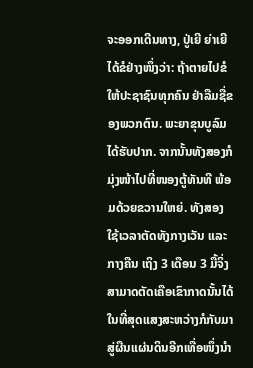ຈະອອກເດີນທາງ, ປູ່ເຍີ ຍ່າເຍີ ໄດ້ຂໍຢ່າງໜຶ່ງວ່າ: ຖ້າຕາຍໄປຂໍໃຫ້ປະຊາຊົນທຸກຄົນ ຢ່າລືມຊື່ຂອງພວກຕົນ. ພະຍາຂຸນບູລົມ ໄດ້ຮັບປາກ. ຈາກນັ້ນທັງສອງກໍມຸ່ງໜ້າໄປທີ່ໜອງຕູ້ທັນທີ ພ້ອມດ້ວຍຂວານໃຫຍ່. ທັງສອງ ໃຊ້ເວລາຕັດທັງກາງເວັນ ແລະ ກາງຄືນ ເຖິງ 3 ເດືອນ 3 ມື້ຈິ່ງສາມາດຕັດເຄືອເຂົາກາດນັ້ນໄດ້ ໃນທີ່ສຸດແສງສະຫວ່າງກໍກັບມາສູ່ຜືນແຜ່ນດິນອີກເທື່ອໜຶ່ງນໍາ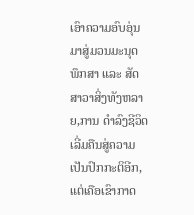ເອົາຄວາມອົບອຸ່ນມາສູ່ມວນມະນຸດ ພຶກສາ ແລະ ສັດສາວາສິ່ງທັງຫລາຍ,ການ ດໍາລົງຊີວິດເລີ່ມຄືນສູ່ຄວາມເປັນປົກກະຕິອີກ, ແຕ່ເຄືອເຂົາກາດ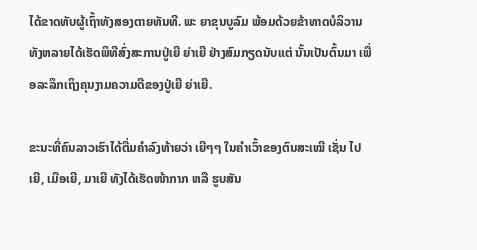ໄດ້ຂາດທັບຜູ້ເຖົ້າທັງສອງຕາຍທັນທີ. ພະ ຍາຂຸນບູລົມ ພ້ອມດ້ວຍຂ້າທາດບໍລິວານທັງຫລາຍໄດ້ເຮັດພິທີສົ່ງສະການປູ່ເຍີ ຍ່າເຍີ ຢ່າງສົມກຽດນັບແຕ່ ນັ້ນເປັນຕົ້ນມາ ເພື່ອລະລຶກເຖິງຄຸນງາມຄວາມດີຂອງປູ່ເຍີ ຍ່າເຍີ.

ຂະນະທີ່ຄົນລາວເຮົາໄດ້ຕື່ມຄໍາລົງທ້າຍວ່າ ເຍີໆໆ ໃນຄໍາເວົ້າຂອງຕົນສະເໝີ ເຊັ່ນ ໄປເຍີ, ເມືອເຍີ, ມາເຍີ ທັງໄດ້ເຮັດໜ້າກາກ ຫລື ຮູບສັນ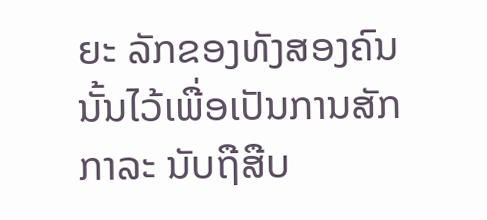ຍະ ລັກຂອງທັງສອງຄົນນັ້ນໄວ້ເພື່ອເປັນການສັກກາລະ ນັບຖືສືບ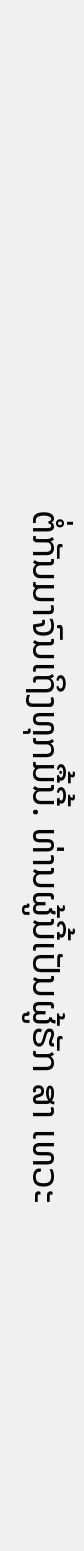ຕໍ່ກັນມາຈົນເຖິງທຸກມື້ນີ້. ທ່ານຜູ້ນີ້ເປັນຜູ້ຮັກ ສາ ເທວະ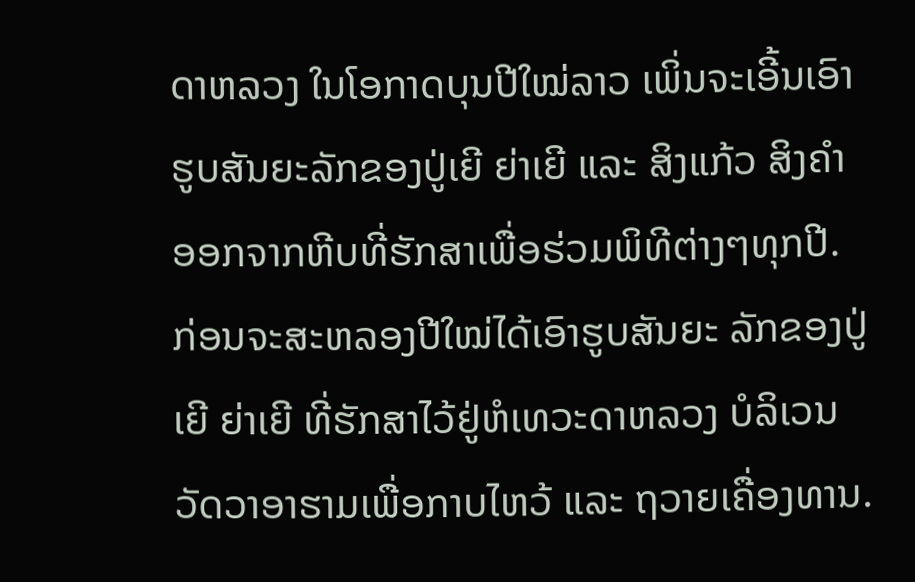ດາຫລວງ ໃນໂອກາດບຸນປີໃໝ່ລາວ ເພິ່ນຈະເອີ້ນເອົາຮູບສັນຍະລັກຂອງປູ່ເຍີ ຍ່າເຍີ ແລະ ສິງແກ້ວ ສິງຄໍາ ອອກຈາກຫີບທີ່ຮັກສາເພື່ອຮ່ວມພິທີຕ່າງໆທຸກປີ. ກ່ອນຈະສະຫລອງປີໃໝ່ໄດ້ເອົາຮູບສັນຍະ ລັກຂອງປູ່ເຍີ ຍ່າເຍີ ທີ່ຮັກສາໄວ້ຢູ່ຫໍເທວະດາຫລວງ ບໍລິເວນວັດວາອາຮາມເພື່ອກາບໄຫວ້ ແລະ ຖວາຍເຄື່ອງທານ.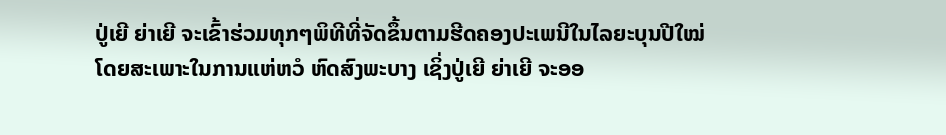ປູ່ເຍີ ຍ່າເຍີ ຈະເຂົ້າຮ່ວມທຸກໆພິທີທີ່ຈັດຂຶ້ນຕາມຮີດຄອງປະເພນີໃນໄລຍະບຸນປີໃໝ່ ໂດຍສະເພາະໃນການແຫ່ຫວໍ ຫົດສົງພະບາງ ເຊິ່ງປູ່ເຍີ ຍ່າເຍີ ຈະອອ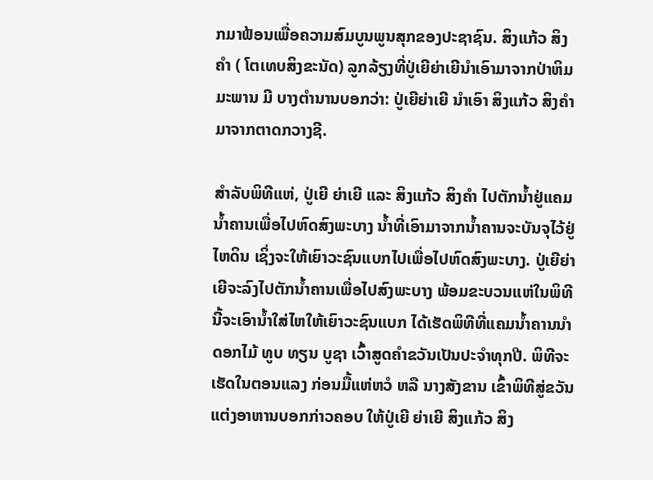ກມາຟ້ອນເພື່ອຄວາມສົມບູນພູນສຸກຂອງປະຊາຊົນ. ສິງແກ້ວ ສິງຄໍາ ( ໂຕເທບສິງຂະນັດ) ລູກລ້ຽງທີ່ປູ່ເຍີຍ່າເຍີນໍາເອົາມາຈາກປ່າຫິມມະພານ ມີ ບາງຕໍານານບອກວ່າ: ປູ່ເຍີຍ່າເຍີ ນໍາເອົາ ສິງແກ້ວ ສິງຄໍາ ມາຈາກຕາດກວາງຊີ.

ສຳລັບພິທີແຫ່, ປູ່ເຍີ ຍ່າເຍີ ແລະ ສິງແກ້ວ ສິງຄໍາ ໄປຕັກນ້ຳຢູ່ແຄມນ້ຳຄານເພື່ອໄປຫົດສົງພະບາງ ນ້ຳທີ່ເອົາມາຈາກນ້ຳຄານຈະບັນຈຸໄວ້ຢູ່ໄຫດິນ ເຊິ່ງຈະໃຫ້ເຍົາວະຊົນແບກໄປເພື່ອໄປຫົດສົງພະບາງ. ປູ່ເຍີຍ່າ ເຍີຈະລົງໄປຕັກນ້ຳຄານເພື່ອໄປສົງພະບາງ ພ້ອມຂະບວນແຫ່ໃນພິທີນີ້ຈະເອົານ້ຳໃສ່ໄຫໃຫ້ເຍົາວະຊົນແບກ ໄດ້ເຮັດພິທີທີ່ແຄມນ້ຳຄານນໍາດອກໄມ້ ທູບ ທຽນ ບູຊາ ເວົ້າສູດຄໍາຂວັນເປັນປະຈໍາທຸກປີ. ພິທີຈະເຮັດໃນຕອນແລງ ກ່ອນມື້ແຫ່ຫວໍ ຫລື ນາງສັງຂານ ເຂົ້າພິທີສູ່ຂວັນ ແຕ່ງອາຫານບອກກ່າວຄອບ ໃຫ້ປູ່ເຍີ ຍ່າເຍີ ສິງແກ້ວ ສິງ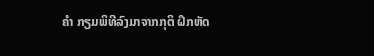ຄໍາ ກຽມພິທີລົງມາຈາກກຸຕິ ຝຶກຫັດ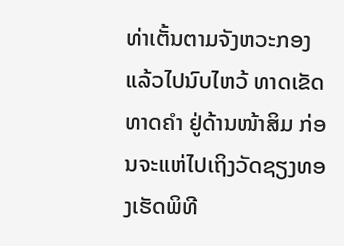ທ່າເຕັ້ນຕາມຈັງຫວະກອງ ແລ້ວໄປນົບໄຫວ້ ທາດເຂັດ ທາດຄໍາ ຢູ່ດ້ານໜ້າສິມ ກ່ອນຈະແຫ່ໄປເຖິງວັດຊຽງທອງເຮັດພິທີ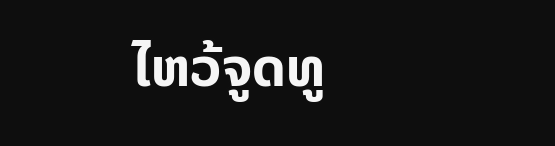ໄຫວ້ຈູດທູ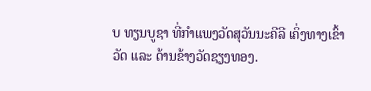ບ ທຽນບູຊາ ທີ່ກໍາແພງວັດສຸວັນນະຄີລີ ເຄິ່ງທາງເຂົ້າວັດ ແລະ ດ້ານຂ້າງວັດຊຽງທອງ.